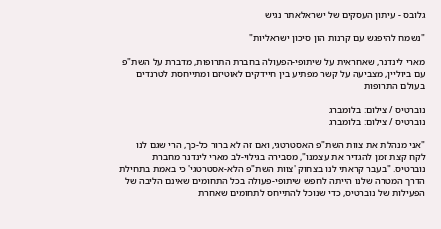גלובס - עיתון העסקים של ישראלאתר נגיש

"נשמח להיפגש עם קרנות הון סיכון ישראליות"

מארי לינדנר, שאחראית על שיתופי-הפעולה בחברת התרופות, מדברת על השת"פ עם ביוליין, מצביעה על קשר מפתיע בין חיידקים לאוטיזם ומתייחסת לטרנדים בעולם התרופות

נוברטיס / צילום: בלומברג
נוברטיס / צילום: בלומברג

"אני מנהלת את צוות השת"פ האסטרטגי, ואם זה לא ברור כל-כך, הרי שגם לנו לקח קצת זמן להגדיר את עצמנו", מסבירה בגילוי-לב מארי לינדנר מחברת נוברטיס. "בעבר קראתי לנו בצחוק 'צוות השת"פ הלא-אסטרטגי' כי באמת בתחילת הדרך המטרה שלנו הייתה לחפש שיתופי-פעולה בכל התחומים שאינם הליבה של הפעילות של נוברטיס, כדי שנוכל להתייחס לתחומים שאחרת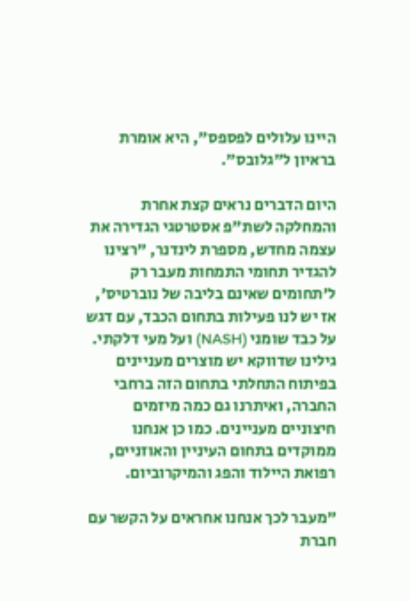היינו עלולים לפספס", היא אומרת בראיון ל"גלובס".

היום הדברים נראים קצת אחרת והמחלקה לשת"פ אסטרטגי הגדירה את עצמה מחדש, מספרת לינדנר, "רצינו להגדיר תחומי התמחות מעבר רק ל'תחומים שאינם בליבה של נוברטיס', אז יש לנו פעילות בתחום הכבד, עם דגש על כבד שומני (NASH) ועל מעי דלקתי. גילינו שדווקא יש מוצרים מעניינים בפיתוח התחלתי בתחום הזה ברחבי החברה, ואיתרנו גם כמה מיזמים חיצוניים מעניינים. כמו כן אנחנו ממוקדים בתחום העיניין והאוזניים, רפואת היילוד והפג והמיקרוביום.

"מעבר לכך אנחנו אחראים על הקשר עם חברת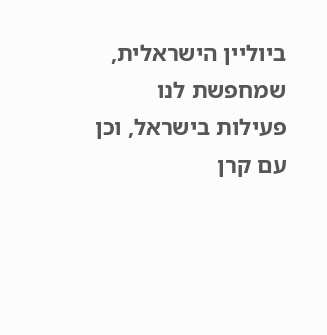ביוליין הישראלית, שמחפשת לנו פעילות בישראל, וכן עם קרן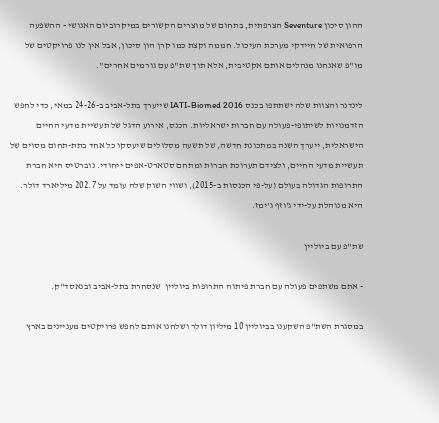ההון סיכון Seventure הצרפתית, בתחום של מוצרים הקשורים במיקרוביום האנושי - ההשפעה הרפואית של חיידקי מערכת העיכול. חממה וקצת כמו קרן הון סיכון, אבל אין לנו פרויקטים של מו"פ שאנחנו מנהלים אותם אקטיבית, אלא תוך שת"פ עם גורמים אחרים".

לינדנר והצוות שלה ישתתפו בכנס IATI-Biomed 2016 שייערך בתל-אביב ב-24-26 במאי, כדי לחפש הזדמנויות לשיתופי-פעולה עם חברות ישראליות. הכנס, אירוע הדגל של תעשיית מדעי החיים הישראלית, ייערך השנה במתכונת חדשה, של תשעה מסלולים שיעסקו כל אחד בתת-תחום מסוים של תעשיית מדעי החיים, ולצידם תערוכת חברות ומתחם סטארט-אפים ייחודי. נוברטיס היא חברת התרופות הגדולה בעולם (על-פי הכנסות ב-2015), ושווי השוק שלה עומד על 202.7 מיליארד דולר. היא מנוהלת על-ידי ג'וזף ג'ימז.

שת"פ עם ביוליין

- אתם משתפים פעולה עם חברת פיתוח התרופות ביוליין  שנסחרת בתל-אביב ובנאסד"ק.

במסגרת השת"פ השקענו בביוליין 10 מיליון דולר ושלחנו אותם לחפש פרויקטים מעניינים בארץ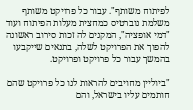לפיתוח משותף". עבור כל פרויקט משותף משלמת נוברטיס כמחצית מעלות הפיתוח ועוד "דמי אופציה", המקנים לה זכות סירוב ראשונה להפוך את הפרויקט לשלה, בתנאים שייקבעו בהמשך עבור כל פרויקט ופרויקט.

"ביוליין מחויבים להראות לנו כל פרויקט שהם חותמים עליו בישראל, והם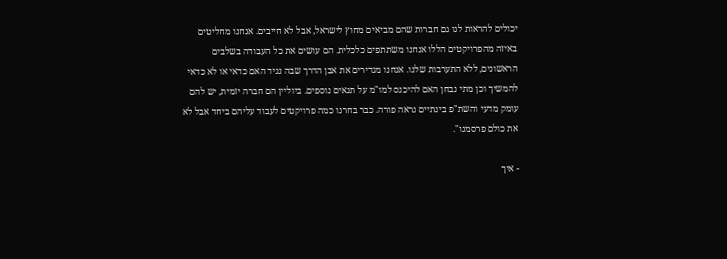יכולים להראות לנו גם חברות שהם מביאים מחוץ לישראל, אבל לא חייבים. אנחנו מחליטים באיזה מהפרויקטים הללו אנחנו משתתפים כלכלית. הם עושים את כל העבודה בשלבים הראשונים, ללא התערבות שלנו. אנחנו מגדירים את אבן הדרך שבה נגיד האם כדאי או לא כדאי להמשיך וכן מתי נבחן האם להיכנס למו"מ על תנאים נוספים. ביוליין הם חברה יזמית, יש להם עומק מדעי והשת"פ בינתיים נראה פורה. כבר בחרנו כמה פרויקטים לעבוד עליהם ביחד אבל לא את כולם פרסמנו".

- איך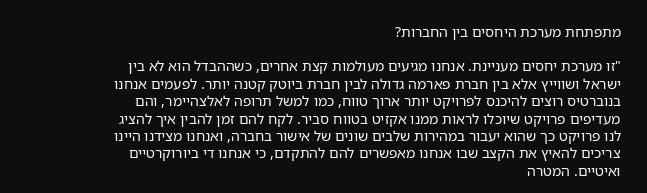מתפתחת מערכת היחסים בין החברות?

"זו מערכת יחסים מעניינת. אנחנו מגיעים מעולמות קצת אחרים, כשההבדל הוא לא בין ישראל ושווייץ אלא בין חברת פארמה גדולה לבין חברת ביוטק קטנה יותר. לפעמים אנחנו בנוברטיס רוצים להיכנס לפרויקט יותר ארוך טווח, כמו למשל תרופה לאלצהיימר, והם מעדיפים פרויקט שיוכלו לראות ממנו אקזיט בטווח סביר. לקח להם זמן להבין איך להציג לנו פרויקט כך שהוא יעבור במהירות שלבים שונים של אישור בחברה, ואנחנו מצידנו היינו צריכים להאיץ את הקצב שבו אנחנו מאפשרים להם להתקדם, כי אנחנו די ביורוקרטיים ואיטיים. המטרה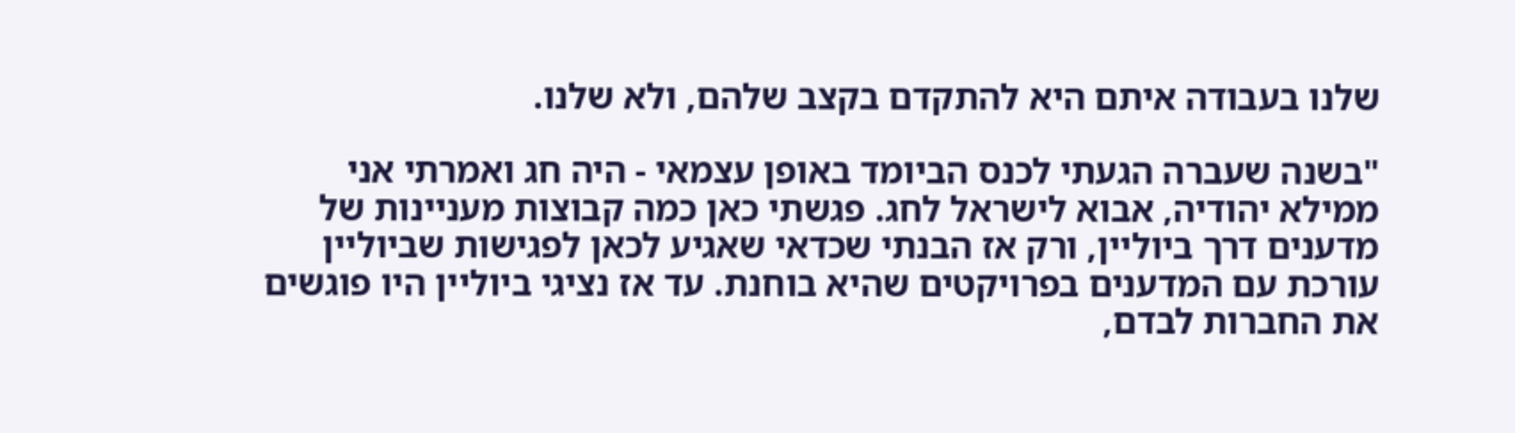שלנו בעבודה איתם היא להתקדם בקצב שלהם, ולא שלנו.

"בשנה שעברה הגעתי לכנס הביומד באופן עצמאי - היה חג ואמרתי אני ממילא יהודיה, אבוא לישראל לחג. פגשתי כאן כמה קבוצות מעניינות של מדענים דרך ביוליין, ורק אז הבנתי שכדאי שאגיע לכאן לפגישות שביוליין עורכת עם המדענים בפרויקטים שהיא בוחנת. עד אז נציגי ביוליין היו פוגשים את החברות לבדם,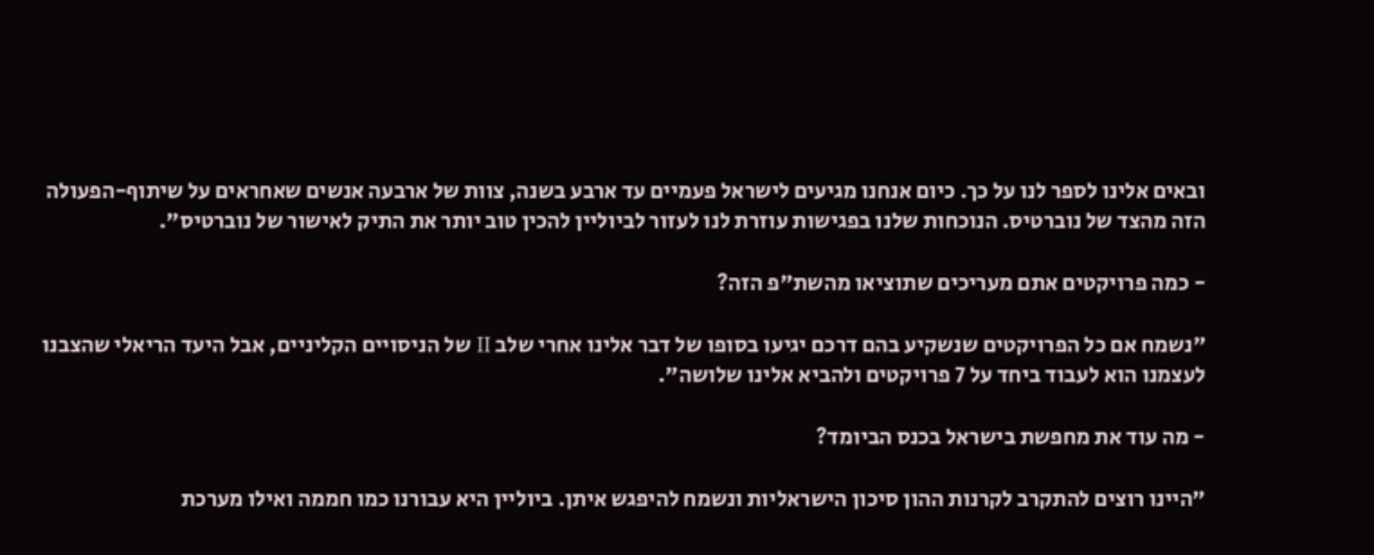ובאים אלינו לספר לנו על כך. כיום אנחנו מגיעים לישראל פעמיים עד ארבע בשנה, צוות של ארבעה אנשים שאחראים על שיתוף-הפעולה הזה מהצד של נוברטיס. הנוכחות שלנו בפגישות עוזרת לנו לעזור לביוליין להכין טוב יותר את התיק לאישור של נוברטיס".

- כמה פרויקטים אתם מעריכים שתוציאו מהשת"פ הזה?

"נשמח אם כל הפרויקטים שנשקיע בהם דרכם יגיעו בסופו של דבר אלינו אחרי שלב II של הניסויים הקליניים, אבל היעד הריאלי שהצבנו לעצמנו הוא לעבוד ביחד על 7 פרויקטים ולהביא אלינו שלושה".

- מה עוד את מחפשת בישראל בכנס הביומד?

"היינו רוצים להתקרב לקרנות ההון סיכון הישראליות ונשמח להיפגש איתן. ביוליין היא עבורנו כמו חממה ואילו מערכת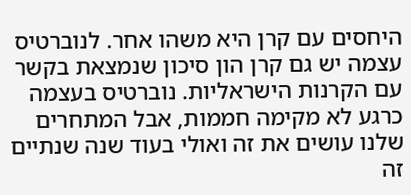היחסים עם קרן היא משהו אחר. לנוברטיס עצמה יש גם קרן הון סיכון שנמצאת בקשר עם הקרנות הישראליות. נוברטיס בעצמה כרגע לא מקימה חממות, אבל המתחרים שלנו עושים את זה ואולי בעוד שנה שנתיים זה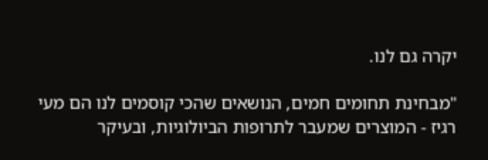יקרה גם לנו.

"מבחינת תחומים חמים, הנושאים שהכי קוסמים לנו הם מעי רגיז - המוצרים שמעבר לתרופות הביולוגיות, ובעיקר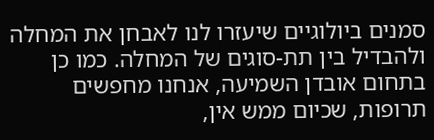סמנים ביולוגיים שיעזרו לנו לאבחן את המחלה ולהבדיל בין תת-סוגים של המחלה. כמו כן בתחום אובדן השמיעה, אנחנו מחפשים תרופות, שכיום ממש אין,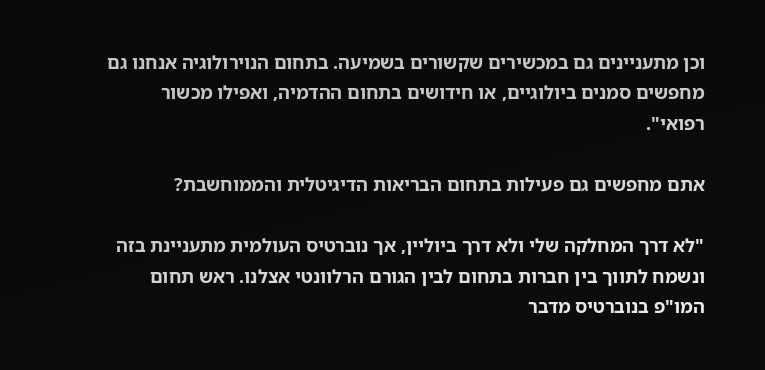וכן מתעניינים גם במכשירים שקשורים בשמיעה. בתחום הנוירולוגיה אנחנו גם מחפשים סמנים ביולוגיים, או חידושים בתחום ההדמיה, ואפילו מכשור רפואי".

אתם מחפשים גם פעילות בתחום הבריאות הדיגיטלית והממוחשבת?

"לא דרך המחלקה שלי ולא דרך ביוליין, אך נוברטיס העולמית מתעניינת בזה ונשמח לתווך בין חברות בתחום לבין הגורם הרלוונטי אצלנו. ראש תחום המו"פ בנוברטיס מדבר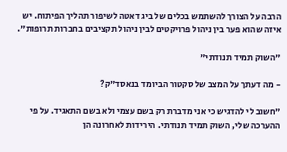הרבה על הצורך להשתמש בכלים של ביג דאטה לשיפור תהליך הפיתוח. יש איזה שהוא פער בין ניהול פרויקטים לבין ניהול תקציבים בחברות תרופות".

"השוק תמיד תנודתי"

- מה דעתך על המצב של סקטור הביומד בנאסד"ק?

"חשוב לי להדגיש כי אני מדברת רק בשם עצמי ולא בשם התאגיד. על פי ההערכה שלי, השוק תמיד תנודתי. הירידות לאחרונה הן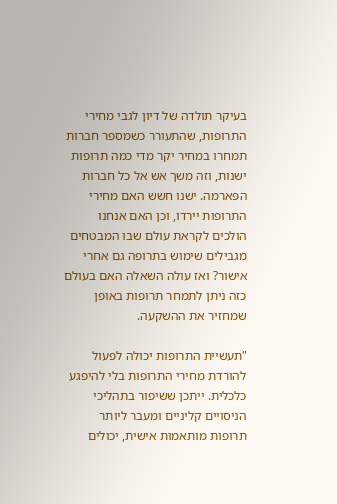בעיקר תולדה של דיון לגבי מחירי התרופות, שהתעורר כשמספר חברות תמחרו במחיר יקר מדי כמה תרופות ישנות, וזה משך אש אל כל חברות הפארמה. ישנו חשש האם מחירי התרופות יירדו, וכן האם אנחנו הולכים לקראת עולם שבו המבטחים מגבילים שימוש בתרופה גם אחרי אישור? ואז עולה השאלה האם בעולם כזה ניתן לתמחר תרופות באופן שמחזיר את ההשקעה.

"תעשיית התרופות יכולה לפעול להורדת מחירי התרופות בלי להיפגע כלכלית. ייתכן ששיפור בתהליכי הניסויים קליניים ומעבר ליותר תרופות מותאמות אישית, יכולים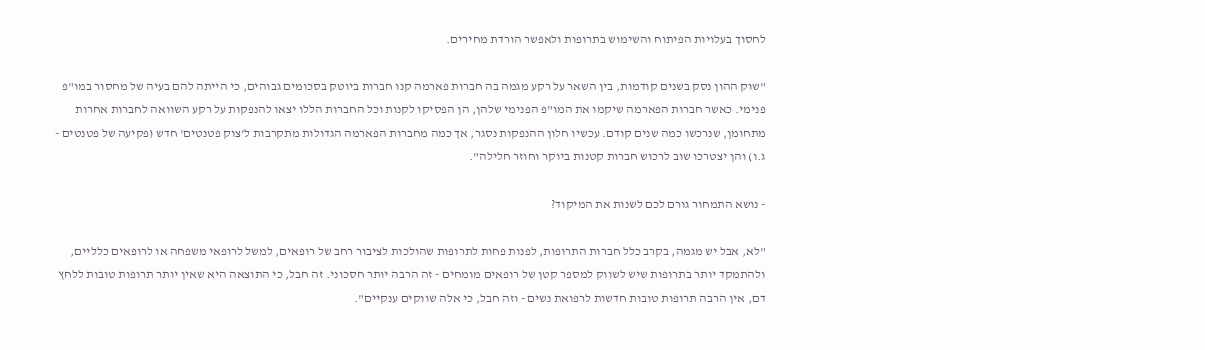לחסוך בעלויות הפיתוח והשימוש בתרופות ולאפשר הורדת מחירים.

"שוק ההון נסק בשנים קודמות, בין השאר על רקע מגמה בה חברות פארמה קנו חברות ביוטק בסכומים גבוהים, כי הייתה להם בעיה של מחסור במו"פ פנימי. כאשר חברות הפארמה שיקמו את המו"פ הפנימי שלהן, הן הפסיקו לקנות וכל החברות הללו יצאו להנפקות על רקע השוואה לחברות אחרות מתחומן, שנרכשו כמה שנים קודם. עכשיו חלון ההנפקות נסגר, אך כמה מחברות הפארמה הגדולות מתקרבות ל'צוק פטנטים' חדש (פקיעה של פטנטים - ג.ו) והן יצטרכו שוב לרכוש חברות קטנות ביוקר וחוזר חלילה".

- נושא התמחור גורם לכם לשנות את המיקוד?

"לא, אבל יש מגמה, בקרב כלל חברות התרופות, לפנות פחות לתרופות שהולכות לציבור רחב של רופאים, למשל לרופאי משפחה או לרופאים כלליים, ולהתמקד יותר בתרופות שיש לשווק למספר קטן של רופאים מומחים - זה הרבה יותר חסכוני. זה חבל, כי התוצאה היא שאין יותר תרופות טובות ללחץ דם, אין הרבה תרופות טובות חדשות לרפואת נשים - וזה חבל, כי אלה שווקים ענקיים".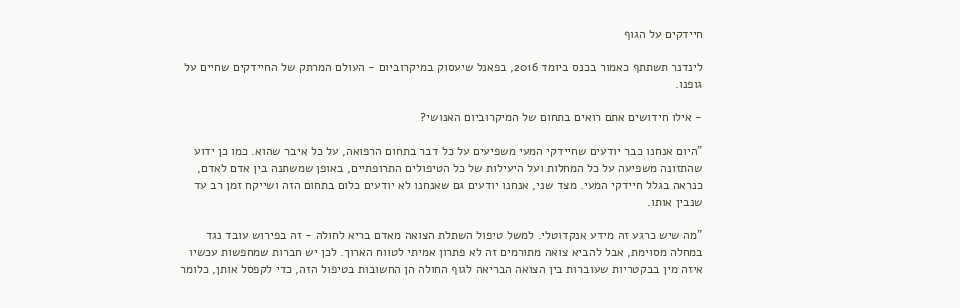חיידקים על הגוף

לינדנר תשתתף כאמור בכנס ביומד 2016, בפאנל שיעסוק במיקרוביום - העולם המרתק של החיידקים שחיים על גופנו.

- אילו חידושים אתם רואים בתחום של המיקרוביום האנושי?

"היום אנחנו כבר יודעים שחיידקי המעי משפיעים על כל דבר בתחום הרפואה, על כל איבר שהוא. כמו כן ידוע שהתזונה משפיעה על כל המחלות ועל היעילות של כל הטיפולים התרופתיים, באופן שמשתנה בין אדם לאדם, כנראה בגלל חיידקי המעי. מצד שני, אנחנו יודעים גם שאנחנו לא יודעים כלום בתחום הזה ושייקח זמן רב עד שנבין אותו.

"מה שיש כרגע זה מידע אנקדוטלי. למשל טיפול השתלת הצואה מאדם בריא לחולה - זה בפירוש עובד נגד במחלה מסוימת, אבל להביא צואה מתורמים זה לא פתרון אמיתי לטווח הארוך. לכן יש חברות שמחפשות עכשיו איזה מין בבקטריות שעוברות בין הצואה הבריאה לגוף החולה הן החשובות בטיפול הזה, כדי לקפסל אותן, כלומר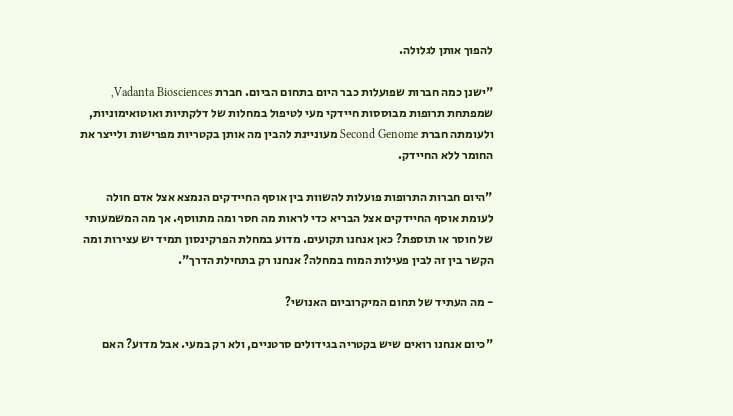להפוך אותן לגלולה.

"ישנן כמה חברות שפועלות כבר היום בתחום הביום. חברת Vadanta Biosciences, שמפתחת תרופות מבוססות חיידקי מעי לטיפול במחלות של דלקתיות ואוטואימוניות, ולעומתה חברת Second Genome מעוניינת להבין מה אותן בקטריות מפרישות ולייצר את החומר ללא החיידק.

"היום חברות התרופות פועלות להשוות בין אוסף החיידקים הנמצא אצל אדם חולה לעומת אוסף החיידקים אצל הבריא כדי לראות מה חסר ומה מתווסף. אך מה המשמעותי של חוסר או תוספת? כאן אנחנו תקועים. מדוע במחלת הפרקינסון תמיד יש עצירות ומה הקשר בין זה לבין פעילות המוח במחלה? אנחנו רק בתחילת הדרך".

- מה העתיד של תחום המיקרוביום האנושי?

"כיום אנחנו רואים שיש בקטריה בגידולים סרטניים, ולא רק במעי. אבל מדוע? האם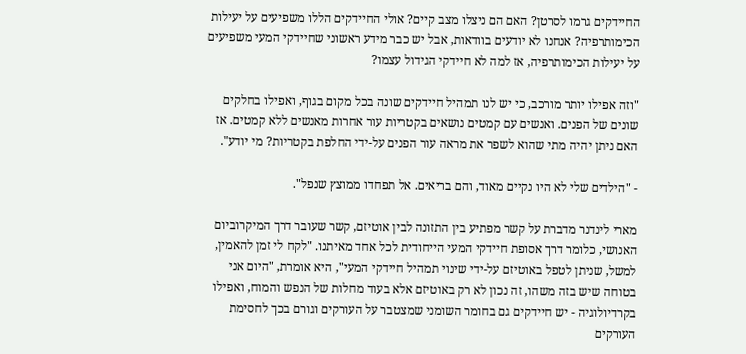החיידקים גרמו לסרטן? האם הם ניצלו מצב קיים? אולי החיידקים הללו משפיעים על יעילות הכימותרפיה? אנחנו לא יודעים בוודאות, אבל יש כבר מידע ראשוני שחיידקי המעי משפיעים על יעילות הכימותרפיה, אז למה לא חיידקי הגידול עצמו?

"וזה אפילו יותר מורכב, כי יש לנו תמהיל חיידקים שונה בכל מקום בגוף, ואפילו בחלקים שונים של הפנים. ואנשים עם קמטים נושאים בקטריות עור אחרות מאנשים ללא קמטים. אז האם ניתן יהיה מתי שהוא לשפר את מראה עור הפנים על-ידי החלפת בקטריות? מי יודע".

- "הילדים שלי לא היו נקיים מאוד, והם בריאים. אל תפחדו ממוצץ שנפל".

מארי לינדנר מדברת על קשר מפתיע בין התזונה לבין אוטיזם, קשר שעובר דרך המיקרוביום האנושי, כלומר דרך אסופת חיידקי המעי הייחודית לכל אחד מאיתנו. "לקח לי זמן להאמין, למשל, שניתן לטפל באוטיזם על-ידי שינוי תמהיל חיידקי המעי", היא אומרת, "היום אני בטוחה שיש בזה משהו, זה נכון לא רק באוטיזם אלא בעוד מחלות של הנפש והמוח, ואפילו בקרדיולוגיה - יש חיידקים גם בחומר השומני שמצטבר על העורקים וגורם בכך לחסימת העורקים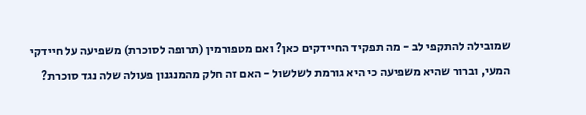שמובילה להתקפי לב - מה תפקיד החיידקים כאן? ואם מטפורמין (תרופה לסוכרת) משפיעה על חיידקי המעי, וברור שהיא משפיעה כי היא גורמת לשלשול - האם זה חלק מהמנגנון פעולה שלה נגד סוכרת?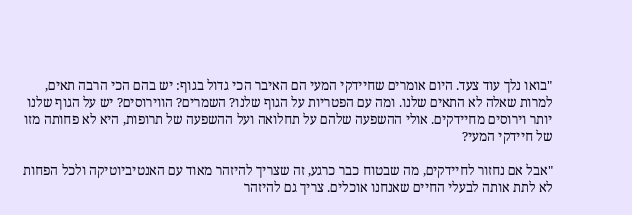"בואו נלך עוד צעד. היום אומרים שחיידקי המעי הם האיבר הכי גדול בגוף: יש בהם הכי הרבה תאים, למרות שאלה לא התאים שלנו. ומה עם הפטריות על הגוף שלנו? השמרים? הווירוסים? יש על הגוף שלנו יותר וירוסים מחיידקים. אולי ההשפעה שלהם על תחלואה ועל ההשפעה של תרופות, היא לא פחותה מזו של חיידקי המעי?

"אבל אם נחזור לחיידקים, מה שבטוח כבר כרגע, זה שצריך להיזהר מאוד עם האנטיביוטיקה ולכל הפחות לא לתת אותה לבעלי החיים שאנחנו אוכלים. צריך גם להיזהר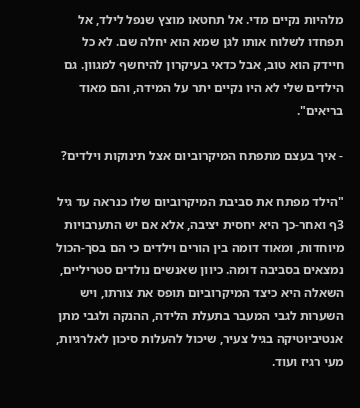מלהיות נקיים מדי. אל תחטאו מוצץ שנפל לילד, אל תפחדו לשלוח אותו לגן שמא הוא יחלה שם. לא כל חיידק הוא טוב, אבל כדאי בעיקרון להיחשף למגוון. גם הילדים שלי לא היו נקיים יתר על המידה, והם מאוד בריאים".

- איך בעצם מתפתח המיקרוביום אצל תינוקות וילדים?

"הילד מפתח את סביבת המיקרוביום שלו כנראה עד גיל 3ף ואחר-כך היא יחסית יציבה, אלא אם יש התערבויות מיוחדות, ומאוד דומה בין הורים וילדים כי הם בסך-הכול נמצאים בסביבה דומה. כיוון שאנשים נולדים סטריליים, השאלה היא כיצד המיקרוביום תופס את צורתו, ויש השערות לגבי המעבר בתעלת הלידה, ההנקה ולגבי מתן אנטיביוטיקה בגיל צעיר, שיכול להעלות סיכון לאלרגיות, מעי רגיז ועוד.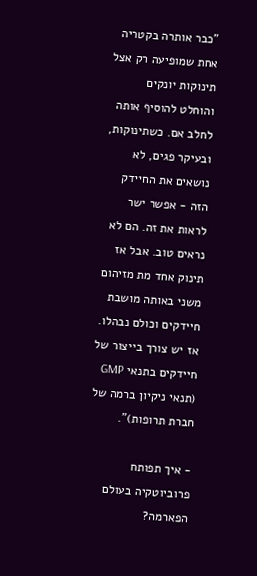"כבר אותרה בקטריה אחת שמופיעה רק אצל תינוקות יונקים והוחלט להוסיף אותה לחלב אם. כשתינוקות, ובעיקר פגים, לא נושאים את החיידק הזה - אפשר ישר לראות את זה. הם לא נראים טוב. אבל אז תינוק אחד מת מזיהום משני באותה מושבת חיידקים וכולם נבהלו. אז יש צורך בייצור של חיידקים בתנאי GMP (תנאי ניקיון ברמה של חברת תרופות)".

- איך תפותח פרוביוטקיה בעולם הפארמה?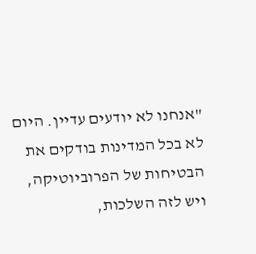"אנחנו לא יודעים עדיין. היום לא בכל המדינות בודקים את הבטיחות של הפרוביוטיקה, ויש לזה השלכות,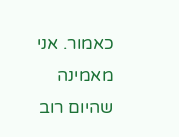כאמור. אני מאמינה שהיום רוב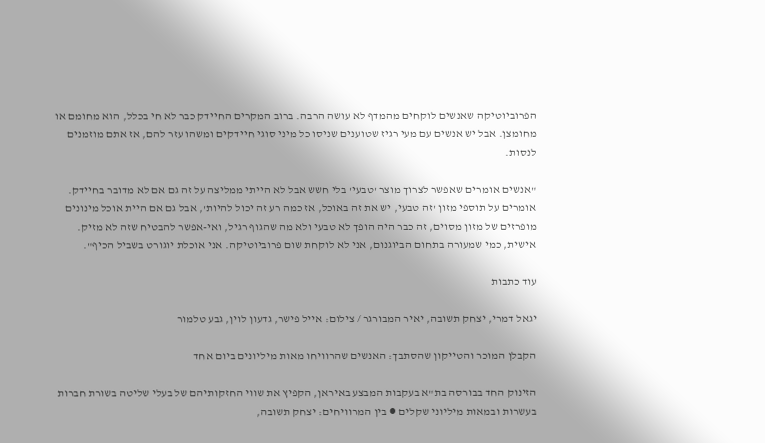הפרוביוטיקה שאנשים לוקחים מהמדף לא עושה הרבה. ברוב המקרים החיידק כבר לא חי בכלל, הוא מחומם או מחומצן. אבל יש אנשים עם מעי רגיז שטוענים שניסו כל מיני סוגי חיידקים ומשהו עזר להם, אז אתם מוזמנים לנסות.

"אנשים אומרים שאפשר לצרוך מוצר 'טבעי' בלי חשש אבל לא הייתי ממליצה על זה גם אם לא מדובר בחיידק. אומרים על תוספי מזון 'זה טבעי, יש את זה באוכל, אז כמה רע זה יכול להיות', אבל גם אם היית אוכל מינונים מופרזים של מזון מסוים, זה כבר היה הופך לא טבעי ולא מה שהגוף רגיל, ואי-אפשר להבטיח שזה לא מזיק. אישית, כמי שמעורה בתחום הביוגנום, אני לא לוקחת שום פרוביוטיקה. אני אוכלת יוגורט בשביל הכיף".

עוד כתבות

יגאל דמרי, יצחק תשובה, יאיר המבורגר / צילום: אייל פישר, גדעון לוין, גבע טלמור

הקבלן המוכר והטייקון שהסתבך: האנשים שהרוויחו מאות מיליונים ביום אחד

הזינוק החד בבורסה בת"א בעקבות המבצע באיראן, הקפיץ את שווי החזקותיהם של בעלי שליטה בשורת חברות בעשרות ובמאות מיליוני שקלים ● בין המרוויחים: יצחק תשובה,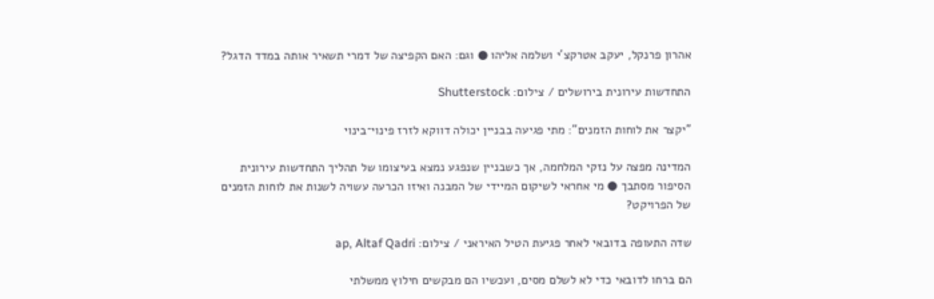אהרון פרנקל, יעקב אטרקצ'י ושלמה אליהו ● וגם: האם הקפיצה של דמרי תשאיר אותה במדד הדגל?

התחדשות עירונית בירושלים / צילום: Shutterstock

"יקצר את לוחות הזמנים": מתי פגיעה בבניין יכולה דווקא לזרז פינוי־בינוי

המדינה מפצה על נזקי המלחמה, אך כשבניין שנפגע נמצא בעיצומו של תהליך התחדשות עירונית הסיפור מסתבך ● מי אחראי לשיקום המיידי של המבנה ואיזו הכרעה עשויה לשנות את לוחות הזמנים של הפרויקט?

שדה התעופה בדובאי לאחר פגיעת הטיל האיראני / צילום: ap, Altaf Qadri

הם ברחו לדובאי כדי לא לשלם מסים, ועכשיו הם מבקשים חילוץ ממשלתי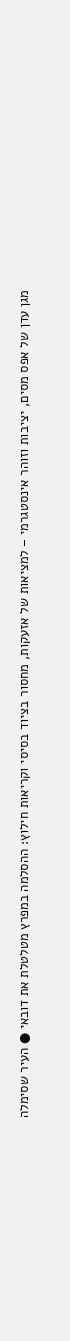מגן עדן של אפס מסים, יציבות וזוהר אינסטגרמי – למציאות של אזעקות, מחסור בציוד בסיסי וקריאות חילוץ: ההסלמה במפרץ מטלטלת את דובאי ● העיר שסימלה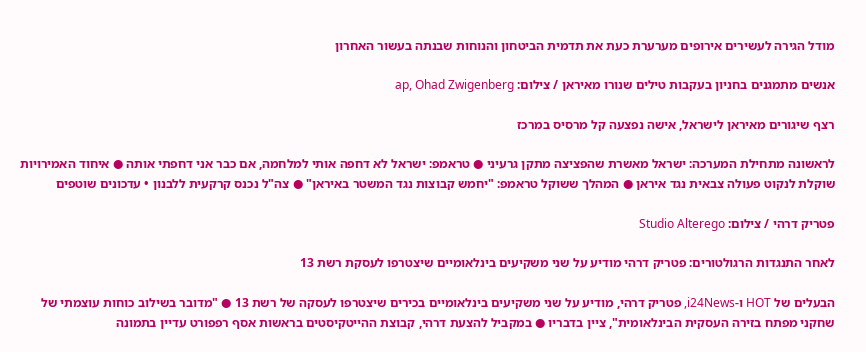מודל הגירה לעשירים אירופים מערערת כעת את תדמית הביטחון והנוחות שבנתה בעשור האחרון

אנשים מתמגנים בחניון בעקבות טילים שנורו מאיראן / צילום: ap, Ohad Zwigenberg

רצף שיגורים מאיראן לישראל, אישה נפצעה קל מרסיס במרכז

לראשונה מתחילת המערכה: ישראל מאשרת שהפציצה מתקן גרעיני ● טראמפ: ישראל לא דחפה אותי למלחמה, אם כבר אני דחפתי אותה ● איחוד האמירויות שוקלת לנקוט פעולה צבאית נגד איראן ● המהלך ששוקל טראמפ: "יחמש קבוצות נגד המשטר באיראן" ● צה"ל נכנס קרקעית ללבנון • עדכונים שוטפים

פטריק דרהי / צילום: Studio Alterego

לאחר התנגדות הרגולטורים: פטריק דרהי מודיע על שני משקיעים בינלאומיים שיצטרפו לעסקת רשת 13

הבעלים של HOT ו-i24News, פטריק דרהי, מודיע על שני משקיעים בינלאומיים בכירים שיצטרפו לעסקה של רשת 13 ● "מדובר בשילוב כוחות עוצמתי של שחקני מפתח בזירה העסקית הבינלאומית", ציין בדבריו ● במקביל להצעת דרהי, קבוצת ההייטקיסטים בראשות אסף רפפורט עדיין בתמונה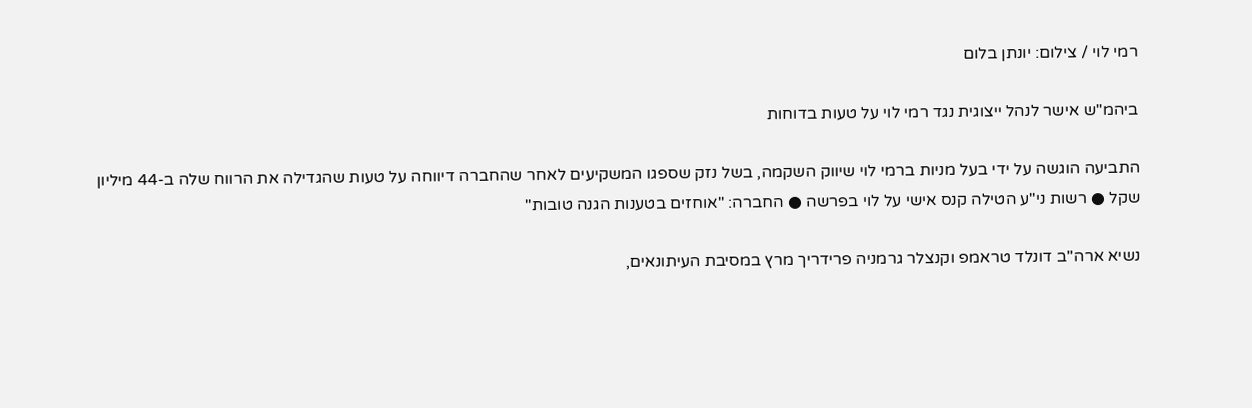רמי לוי / צילום: יונתן בלום

ביהמ"ש אישר לנהל ייצוגית נגד רמי לוי על טעות בדוחות

התביעה הוגשה על ידי בעל מניות ברמי לוי שיווק השקמה, בשל נזק שספגו המשקיעים לאחר שהחברה דיווחה על טעות שהגדילה את הרווח שלה ב-44 מיליון שקל ● רשות ני"ע הטילה קנס אישי על לוי בפרשה ● החברה: "אוחזים בטענות הגנה טובות"

נשיא ארה''ב דונלד טראמפ וקנצלר גרמניה פרידריך מרץ במסיבת העיתונאים,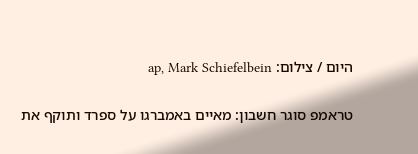היום / צילום: ap, Mark Schiefelbein

טראמפ סוגר חשבון: מאיים באמברגו על ספרד ותוקף את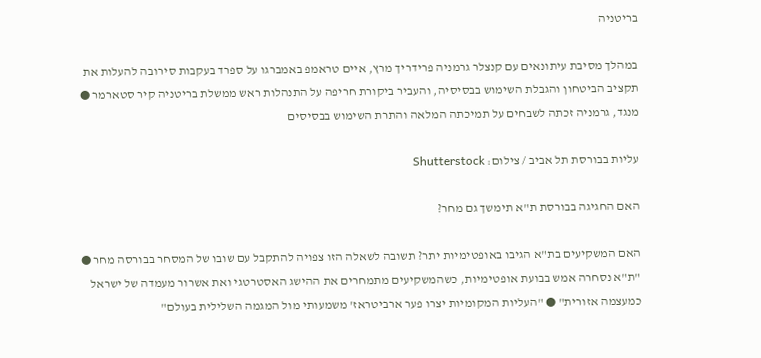בריטניה

במהלך מסיבת עיתונאים עם קנצלר גרמניה פרידריך מרץ, איים טראמפ באמברגו על ספרד בעקבות סירובה להעלות את תקציב הביטחון והגבלת השימוש בבסיסיה, והעביר ביקורת חריפה על התנהלות ראש ממשלת בריטניה קיר סטארמר ● מנגד, גרמניה זכתה לשבחים על תמיכתה המלאה והתרת השימוש בבסיסים

עליות בבורסת תל אביב / צילום: Shutterstock

האם החגיגה בבורסת ת"א תימשך גם מחר?

האם המשקיעים בת"א הגיבו באופטימיות יתר? תשובה לשאלה הזו צפויה להתקבל עם שובו של המסחר בבורסה מחר ● "ת"א נסחרה אמש בבועת אופטימיות, כשהמשקיעים מתמחרים את ההישג האסטרטגי ואת אשרור מעמדה של ישראל כמעצמה אזורית" ● "העליות המקומיות יצרו פער ארביטראז' משמעותי מול המגמה השלילית בעולם"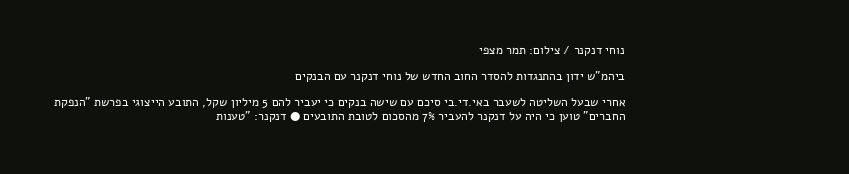נוחי דנקנר / צילום: תמר מצפי

ביהמ"ש ידון בהתנגדות להסדר החוב החדש של נוחי דנקנר עם הבנקים

אחרי שבעל השליטה לשעבר באי.די.בי סיכם עם שישה בנקים כי יעביר להם 5 מיליון שקל, התובע הייצוגי בפרשת "הנפקת החברים" טוען כי היה על דנקנר להעביר 7% מהסכום לטובת התובעים ● דנקנר: "טענות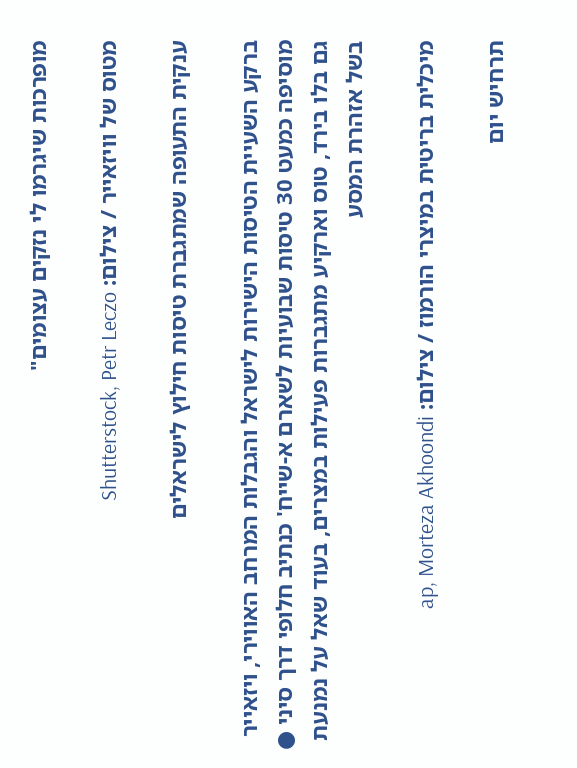מופרכות שיגרמו לי נזקים עצומים"

מטוס של וויזאייר / צילום: Shutterstock, Petr Leczo

ענקית התעופה שמתגברת טיסות חילוץ לישראלים

ברקע השעיית הטיסות הישירות לישראל והגבלות המרחב האווירי, ויזאייר מוסיפה כמעט 30 טיסות שבועיות לשארם א-שייח' כנתיב חלופי דרך סיני ● גם בלו בירד, טוס וארקיע מתגברות פעילות במצרים, בעוד שאל על נמנעת בשל אזהרת המסע

מיכלית בריטית במיצרי הורמוז / צילום: ap, Morteza Akhoondi

תרחיש יום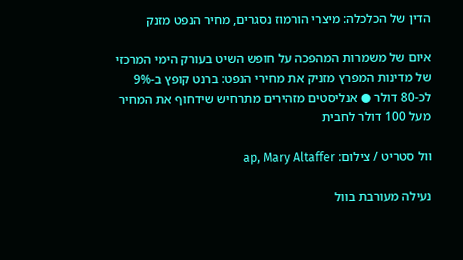הדין של הכלכלה: מיצרי הורמוז נסגרים, מחיר הנפט מזנק

איום של משמרות המהפכה על חופש השיט בעורק הימי המרכזי של מדינות המפרץ מזניק את מחירי הנפט: ברנט קופץ ב-9% לכ-80 דולר ● אנליסטים מזהירים מתרחיש שידחוף את המחיר מעל 100 דולר לחבית

וול סטריט / צילום: ap, Mary Altaffer

נעילה מעורבת בוול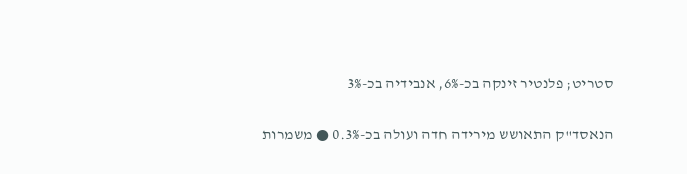סטריט; פלנטיר זינקה בכ-6%, אנבידיה בכ-3%

הנאסד"ק התאושש מירידה חדה ועולה בכ-0.3% ● משמרות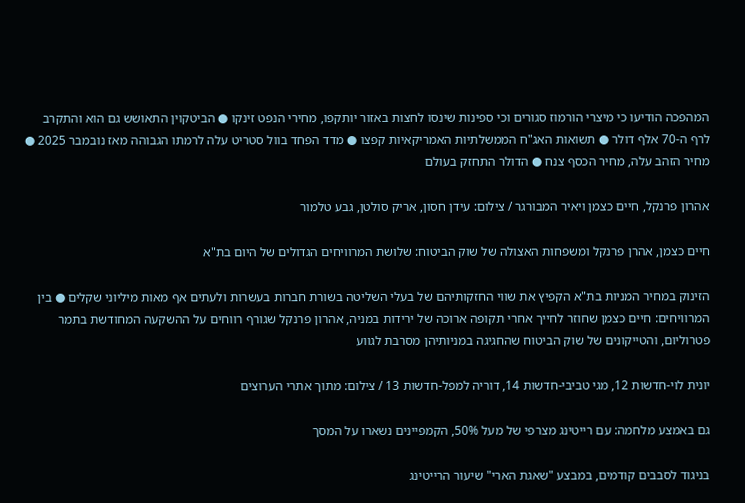המהפכה הודיעו כי מיצרי הורמוז סגורים וכי ספינות שינסו לחצות באזור יותקפו, מחירי הנפט זינקו ● הביטקוין התאושש גם הוא והתקרב לרף ה-70 אלף דולר ● תשואות האג"ח הממשלתיות האמריקאיות קפצו ● מדד הפחד בוול סטריט עלה לרמתו הגבוהה מאז נובמבר 2025 ● מחיר הזהב עלה, מחיר הכסף צנח ● הדולר התחזק בעולם

אהרון פרנקל, חיים כצמן ויאיר המבורגר / צילום: עידן חסון, אריק סולטן, גבע טלמור

חיים כצמן, אהרן פרנקל ומשפחות האצולה של שוק הביטוח: שלושת המרוויחים הגדולים של היום בת"א

הזינוק במחיר המניות בת"א הקפיץ את שווי החזקותיהם של בעלי השליטה בשורת חברות בעשרות ולעתים אף מאות מיליוני שקלים ● בין המרוויחים: חיים כצמן שחוזר לחייך אחרי תקופה ארוכה של ירידות במניה, אהרון פרנקל שגורף רווחים על ההשקעה המחודשת בתמר פטרוליום, והטייקונים של שוק הביטוח שהחגיגה במניותיהן מסרבת לגווע

יונית לוי-חדשות 12, מגי טביבי-חדשות 14, דוריה למפל-חדשות 13 / צילום: מתוך אתרי הערוצים

גם באמצע מלחמה: עם רייטינג מצרפי של מעל 50%, הקמפיינים נשארו על המסך

בניגוד לסבבים קודמים, במבצע "שאגת הארי" שיעור הרייטינג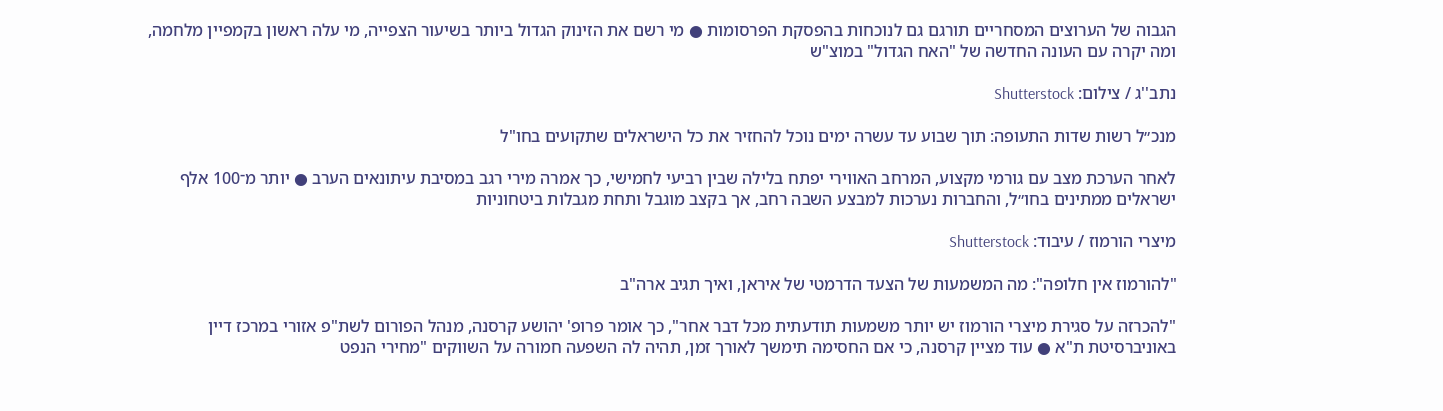הגבוה של הערוצים המסחריים תורגם גם לנוכחות בהפסקת הפרסומות ● מי רשם את הזינוק הגדול ביותר בשיעור הצפייה, מי עלה ראשון בקמפיין מלחמה, ומה יקרה עם העונה החדשה של "האח הגדול" במוצ"ש

נתב''ג / צילום: Shutterstock

מנכ״ל רשות שדות התעופה: תוך שבוע עד עשרה ימים נוכל להחזיר את כל הישראלים שתקועים בחו"ל

לאחר הערכת מצב עם גורמי מקצוע, המרחב האווירי יפתח בלילה שבין רביעי לחמישי, כך אמרה מירי רגב במסיבת עיתונאים הערב ● יותר מ־100 אלף ישראלים ממתינים בחו״ל, והחברות נערכות למבצע השבה רחב, אך בקצב מוגבל ותחת מגבלות ביטחוניות

מיצרי הורמוז / עיבוד: Shutterstock

"להורמוז אין חלופה": מה המשמעות של הצעד הדרמטי של איראן, ואיך תגיב ארה"ב

"להכרזה על סגירת מיצרי הורמוז יש יותר משמעות תודעתית מכל דבר אחר", כך אומר פרופ' יהושע קרסנה, מנהל הפורום לשת"פ אזורי במרכז דיין באוניברסיטת ת"א ● עוד מציין קרסנה, כי אם החסימה תימשך לאורך זמן, תהיה לה השפעה חמורה על השווקים "מחירי הנפט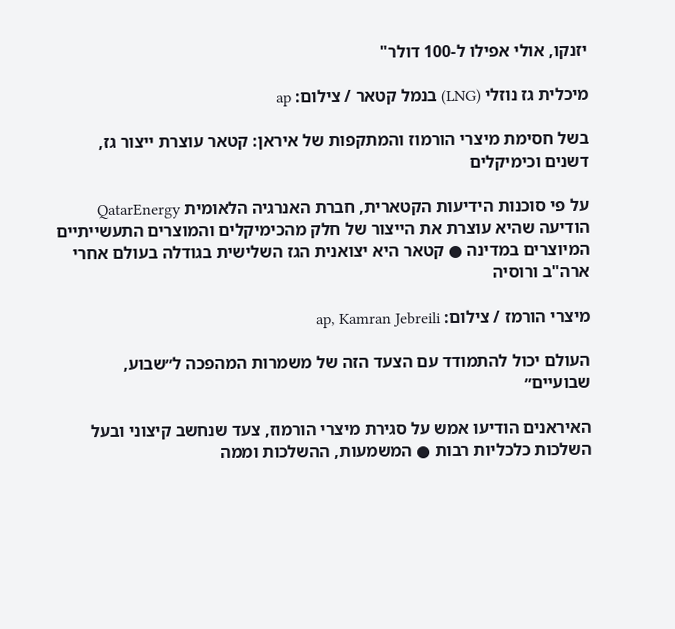יזנקו, אולי אפילו ל-100 דולר"

מיכלית גז נוזלי (LNG) בנמל קטאר / צילום: ap

בשל חסימת מיצרי הורמוז והמתקפות של איראן: קטאר עוצרת ייצור גז, דשנים וכימיקלים

על פי סוכנות הידיעות הקטארית, חברת האנרגיה הלאומית QatarEnergy הודיעה שהיא עוצרת את הייצור של חלק מהכימיקלים והמוצרים התעשייתיים המיוצרים במדינה ● קטאר היא יצואנית הגז השלישית בגודלה בעולם אחרי ארה"ב ורוסיה

מיצרי הורמז / צילום: ap, Kamran Jebreili

העולם יכול להתמודד עם הצעד הזה של משמרות המהפכה ל״שבוע, שבועיים״

האיראנים הודיעו אמש על סגירת מיצרי הורמוז, צעד שנחשב קיצוני ובעל השלכות כלכליות רבות ● המשמעות, ההשלכות וממה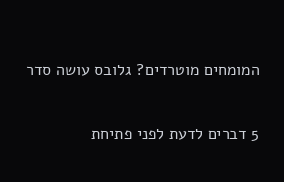המומחים מוטרדים? גלובס עושה סדר

5 דברים לדעת לפני פתיחת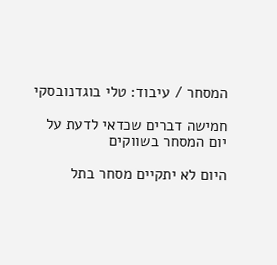המסחר / עיבוד: טלי בוגדנובסקי

חמישה דברים שכדאי לדעת על יום המסחר בשווקים

היום לא יתקיים מסחר בתל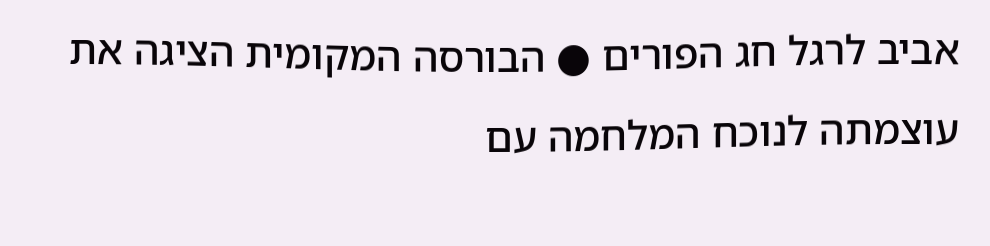אביב לרגל חג הפורים ● הבורסה המקומית הציגה את עוצמתה לנוכח המלחמה עם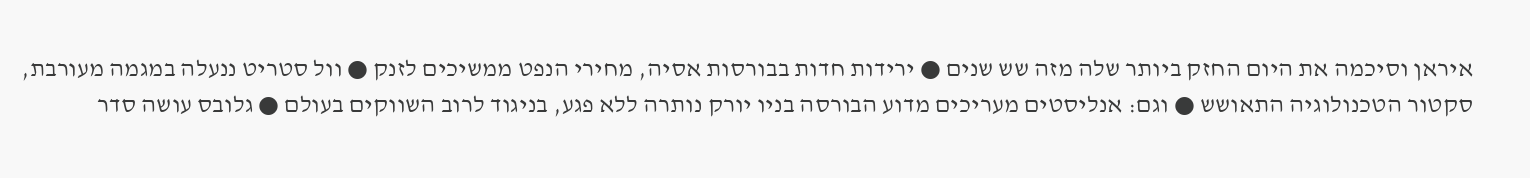איראן וסיכמה את היום החזק ביותר שלה מזה שש שנים ● ירידות חדות בבורסות אסיה, מחירי הנפט ממשיכים לזנק ● וול סטריט ננעלה במגמה מעורבת, סקטור הטכנולוגיה התאושש ● וגם: אנליסטים מעריכים מדוע הבורסה בניו יורק נותרה ללא פגע, בניגוד לרוב השווקים בעולם ● גלובס עושה סדר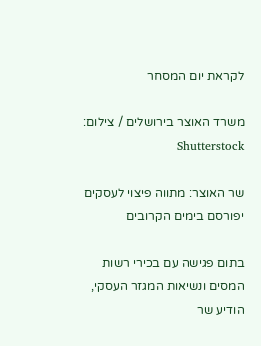לקראת יום המסחר

משרד האוצר בירושלים / צילום: Shutterstock

שר האוצר: מתווה פיצוי לעסקים יפורסם בימים הקרובים

בתום פגישה עם בכירי רשות המסים ונשיאות המגזר העסקי, הודיע שר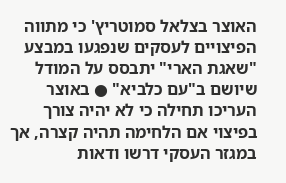האוצר בצלאל סמוטריץ' כי מתווה הפיצויים לעסקים שנפגעו במבצע "שאגת הארי" יתבסס על המודל שיושם ב"עם כלביא" ● באוצר העריכו תחילה כי לא יהיה צורך בפיצוי אם הלחימה תהיה קצרה, אך במגזר העסקי דרשו ודאות